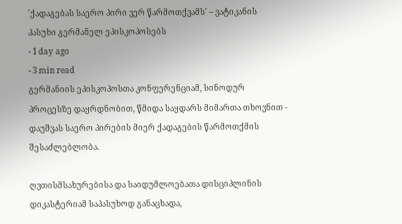'ქადაგებას საერო პირი ვერ წარმოთქვამს' – ვატიკანის პასუხი გერმანელ ეპისკოპოსებს
- 1 day ago
- 3 min read
გერმანიის ეპისკოპოსთა კონფერენციამ, სინოდურ პროცესზე დაყრდნობით, წმიდა საყდარს მიმართა თხოვნით - დაუშვას საერო პირების მიერ ქადაგების წარმოთქმის შესაძლებლობა.

ღვთისმსახურებისა და საიდუმლოებათა დისციპლინის დიკასტერიამ საპასუხოდ განაცხადა,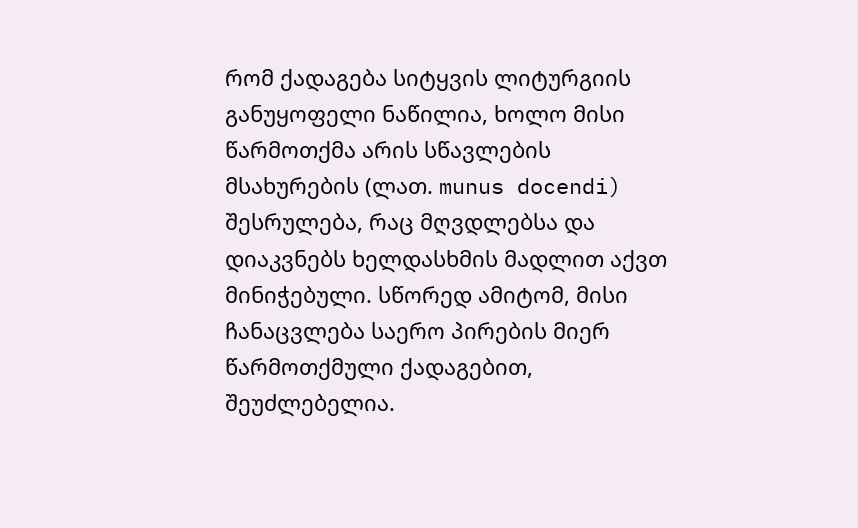რომ ქადაგება სიტყვის ლიტურგიის განუყოფელი ნაწილია, ხოლო მისი წარმოთქმა არის სწავლების მსახურების (ლათ. munus docendi) შესრულება, რაც მღვდლებსა და დიაკვნებს ხელდასხმის მადლით აქვთ მინიჭებული. სწორედ ამიტომ, მისი ჩანაცვლება საერო პირების მიერ წარმოთქმული ქადაგებით, შეუძლებელია.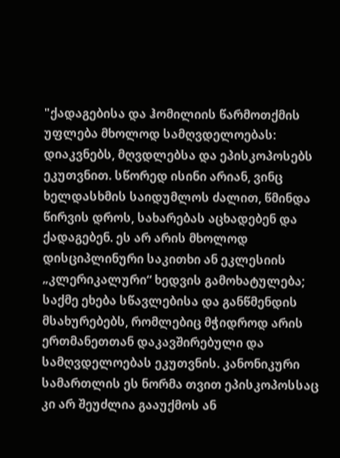"ქადაგებისა და ჰომილიის წარმოთქმის უფლება მხოლოდ სამღვდელოებას: დიაკვნებს, მღვდლებსა და ეპისკოპოსებს ეკუთვნით. სწორედ ისინი არიან, ვინც ხელდასხმის საიდუმლოს ძალით, წმინდა წირვის დროს, სახარებას აცხადებენ და ქადაგებენ. ეს არ არის მხოლოდ დისციპლინური საკითხი ან ეკლესიის „კლერიკალური“ ხედვის გამოხატულება; საქმე ეხება სწავლებისა და განწმენდის მსახურებებს, რომლებიც მჭიდროდ არის ერთმანეთთან დაკავშირებული და სამღვდელოებას ეკუთვნის. კანონიკური სამართლის ეს ნორმა თვით ეპისკოპოსსაც კი არ შეუძლია გააუქმოს ან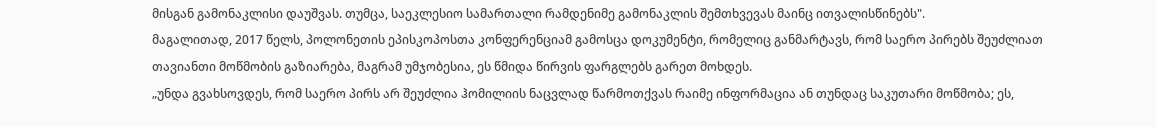მისგან გამონაკლისი დაუშვას. თუმცა, საეკლესიო სამართალი რამდენიმე გამონაკლის შემთხვევას მაინც ითვალისწინებს".
მაგალითად, 2017 წელს, პოლონეთის ეპისკოპოსთა კონფერენციამ გამოსცა დოკუმენტი, რომელიც განმარტავს, რომ საერო პირებს შეუძლიათ თავიანთი მოწმობის გაზიარება, მაგრამ უმჯობესია, ეს წმიდა წირვის ფარგლებს გარეთ მოხდეს.
„უნდა გვახსოვდეს, რომ საერო პირს არ შეუძლია ჰომილიის ნაცვლად წარმოთქვას რაიმე ინფორმაცია ან თუნდაც საკუთარი მოწმობა; ეს,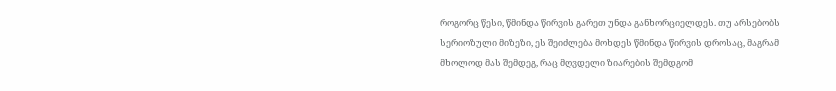როგორც წესი, წმინდა წირვის გარეთ უნდა განხორციელდეს. თუ არსებობს სერიოზული მიზეზი, ეს შეიძლება მოხდეს წმინდა წირვის დროსაც, მაგრამ მხოლოდ მას შემდეგ, რაც მღვდელი ზიარების შემდგომ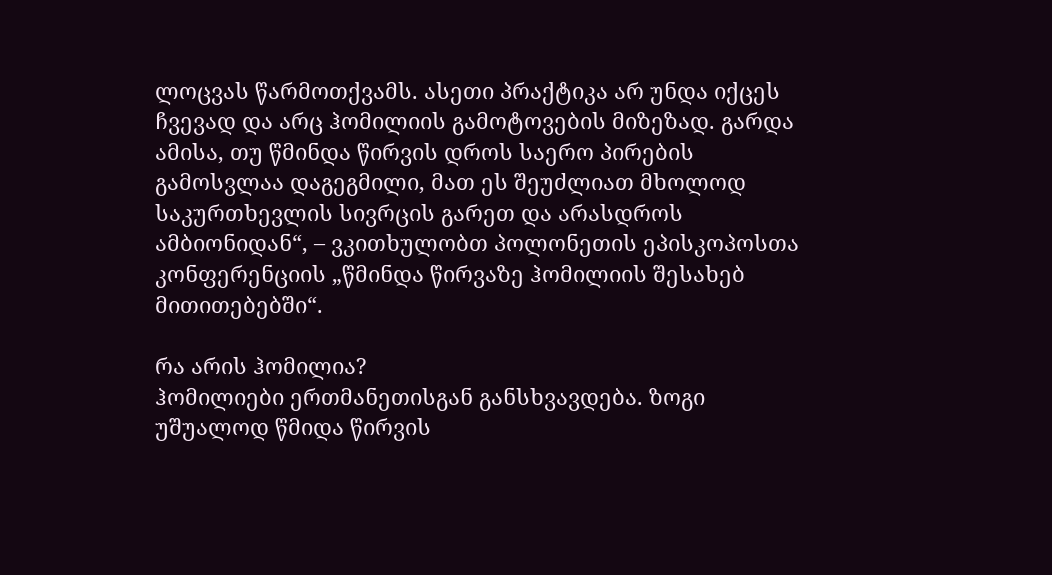ლოცვას წარმოთქვამს. ასეთი პრაქტიკა არ უნდა იქცეს ჩვევად და არც ჰომილიის გამოტოვების მიზეზად. გარდა ამისა, თუ წმინდა წირვის დროს საერო პირების გამოსვლაა დაგეგმილი, მათ ეს შეუძლიათ მხოლოდ საკურთხევლის სივრცის გარეთ და არასდროს ამბიონიდან“, – ვკითხულობთ პოლონეთის ეპისკოპოსთა კონფერენციის „წმინდა წირვაზე ჰომილიის შესახებ მითითებებში“.

რა არის ჰომილია?
ჰომილიები ერთმანეთისგან განსხვავდება. ზოგი უშუალოდ წმიდა წირვის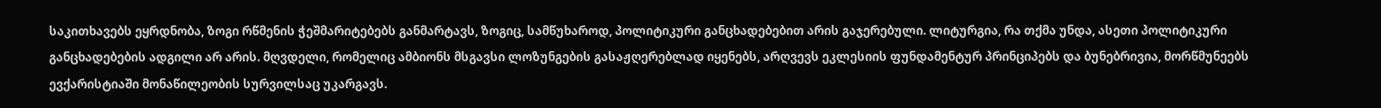საკითხავებს ეყრდნობა, ზოგი რწმენის ჭეშმარიტებებს განმარტავს, ზოგიც, სამწუხაროდ, პოლიტიკური განცხადებებით არის გაჯერებული. ლიტურგია, რა თქმა უნდა, ასეთი პოლიტიკური განცხადებების ადგილი არ არის. მღვდელი, რომელიც ამბიონს მსგავსი ლოზუნგების გასაჟღერებლად იყენებს, არღვევს ეკლესიის ფუნდამენტურ პრინციპებს და ბუნებრივია, მორწმუნეებს ევქარისტიაში მონაწილეობის სურვილსაც უკარგავს.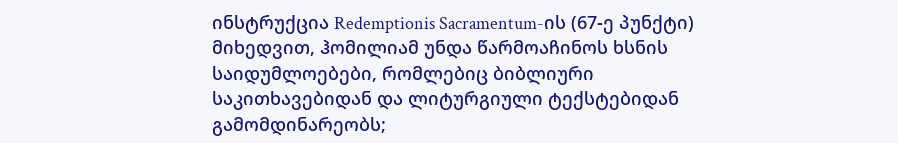ინსტრუქცია Redemptionis Sacramentum-ის (67-ე პუნქტი) მიხედვით, ჰომილიამ უნდა წარმოაჩინოს ხსნის საიდუმლოებები, რომლებიც ბიბლიური საკითხავებიდან და ლიტურგიული ტექსტებიდან გამომდინარეობს;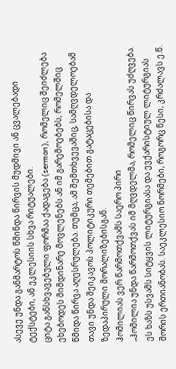ასევე უნდა განმარტოს წმინდა წირვის მუდმივი ან ცვალებადი ტექსტები, ან ეკლესიის სხვა რიტუალები.
ციტა განსხვავებული ფორმაა ქადაგება (sermon), რომელიც შეიძლება ეხებოდეს მიმდინარე მოვლენებს ან იმ გარემოებებს, რომელშიც წმიდა წირვა აღესრულება. თუმცა, ამ შემთხვევაშიც, სამღვდელოებამ თავი უნდა შეიკავოს პოლიტიკური თემებით გატაცებისა და ზედაპირული მორალიზებისგან.
ჰომილიას ვერ წარმოთქვამს საერო პირი
„ჰომილია უნდა წარმოთქვას იმ მღვდელმა, რომელიც წირვას უძღვება. ეს ხაზს უსვამს სიტყვის ლიტურგიასა და ევქარისტიულ ლიტურგიას შორის ერთიანობას. საეკლესიო ნორმები, როგორც წესი, კრძალავს ე.წ.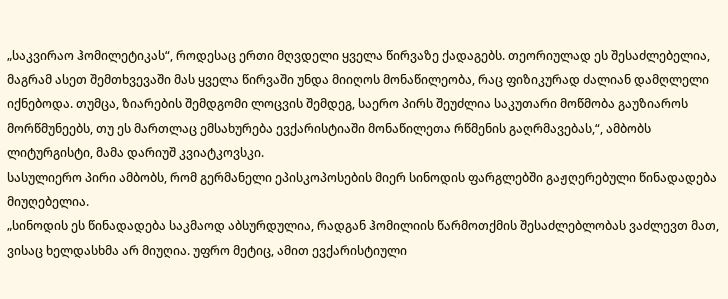„საკვირაო ჰომილეტიკას“, როდესაც ერთი მღვდელი ყველა წირვაზე ქადაგებს. თეორიულად ეს შესაძლებელია, მაგრამ ასეთ შემთხვევაში მას ყველა წირვაში უნდა მიიღოს მონაწილეობა, რაც ფიზიკურად ძალიან დამღლელი იქნებოდა. თუმცა, ზიარების შემდგომი ლოცვის შემდეგ, საერო პირს შეუძლია საკუთარი მოწმობა გაუზიაროს მორწმუნეებს, თუ ეს მართლაც ემსახურება ევქარისტიაში მონაწილეთა რწმენის გაღრმავებას,“, ამბობს ლიტურგისტი, მამა დარიუშ კვიატკოვსკი.
სასულიერო პირი ამბობს, რომ გერმანელი ეპისკოპოსების მიერ სინოდის ფარგლებში გაჟღერებული წინადადება მიუღებელია.
„სინოდის ეს წინადადება საკმაოდ აბსურდულია, რადგან ჰომილიის წარმოთქმის შესაძლებლობას ვაძლევთ მათ, ვისაც ხელდასხმა არ მიუღია. უფრო მეტიც, ამით ევქარისტიული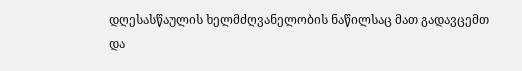დღესასწაულის ხელმძღვანელობის ნაწილსაც მათ გადავცემთ და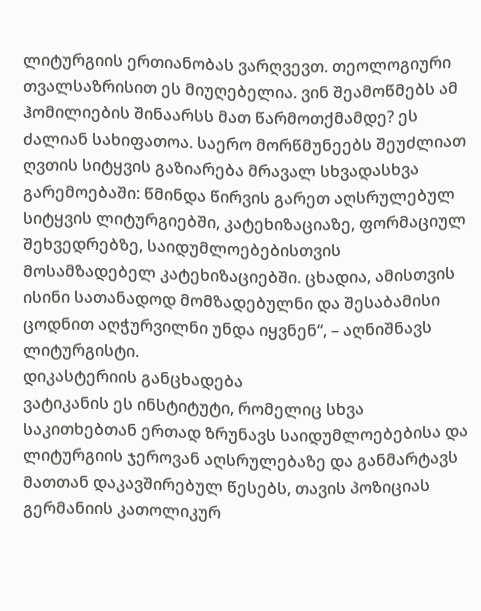ლიტურგიის ერთიანობას ვარღვევთ. თეოლოგიური თვალსაზრისით ეს მიუღებელია. ვინ შეამოწმებს ამ ჰომილიების შინაარსს მათ წარმოთქმამდე? ეს ძალიან სახიფათოა. საერო მორწმუნეებს შეუძლიათ ღვთის სიტყვის გაზიარება მრავალ სხვადასხვა გარემოებაში: წმინდა წირვის გარეთ აღსრულებულ სიტყვის ლიტურგიებში, კატეხიზაციაზე, ფორმაციულ შეხვედრებზე, საიდუმლოებებისთვის მოსამზადებელ კატეხიზაციებში. ცხადია, ამისთვის ისინი სათანადოდ მომზადებულნი და შესაბამისი ცოდნით აღჭურვილნი უნდა იყვნენ“, – აღნიშნავს ლიტურგისტი.
დიკასტერიის განცხადება
ვატიკანის ეს ინსტიტუტი, რომელიც სხვა საკითხებთან ერთად ზრუნავს საიდუმლოებებისა და ლიტურგიის ჯეროვან აღსრულებაზე და განმარტავს მათთან დაკავშირებულ წესებს, თავის პოზიციას გერმანიის კათოლიკურ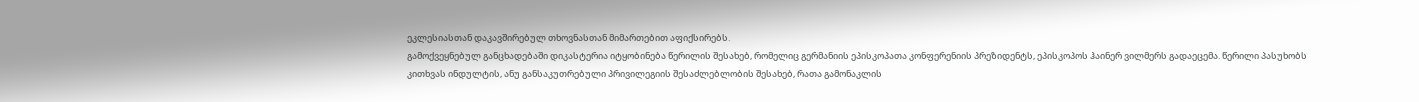ეკლესიასთან დაკავშირებულ თხოვნასთან მიმართებით აფიქსირებს.
გამოქვეყნებულ განცხადებაში დიკასტერია იტყობინება წერილის შესახებ, რომელიც გერმანიის ეპისკოპათა კონფერენიის პრეზიდენტს, ეპისკოპოს ჰაინერ ვილმერს გადაეცემა. წერილი პასუხობს კითხვას ინდულტის, ანუ განსაკუთრებული პრივილეგიის შესაძლებლობის შესახებ, რათა გამონაკლის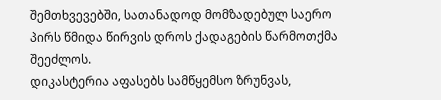შემთხვევებში, სათანადოდ მომზადებულ საერო პირს წმიდა წირვის დროს ქადაგების წარმოთქმა შეეძლოს.
დიკასტერია აფასებს სამწყემსო ზრუნვას,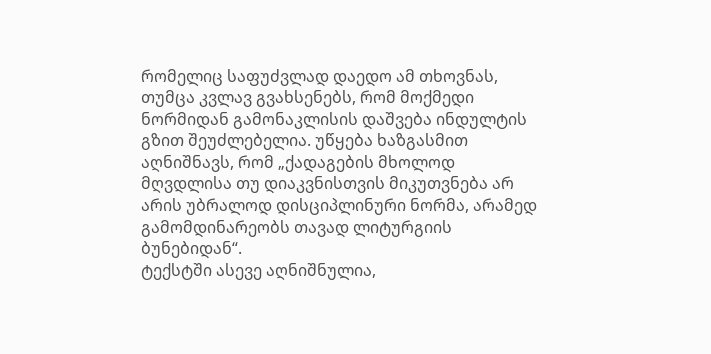რომელიც საფუძვლად დაედო ამ თხოვნას, თუმცა კვლავ გვახსენებს, რომ მოქმედი ნორმიდან გამონაკლისის დაშვება ინდულტის გზით შეუძლებელია. უწყება ხაზგასმით აღნიშნავს, რომ „ქადაგების მხოლოდ მღვდლისა თუ დიაკვნისთვის მიკუთვნება არ არის უბრალოდ დისციპლინური ნორმა, არამედ გამომდინარეობს თავად ლიტურგიის ბუნებიდან“.
ტექსტში ასევე აღნიშნულია,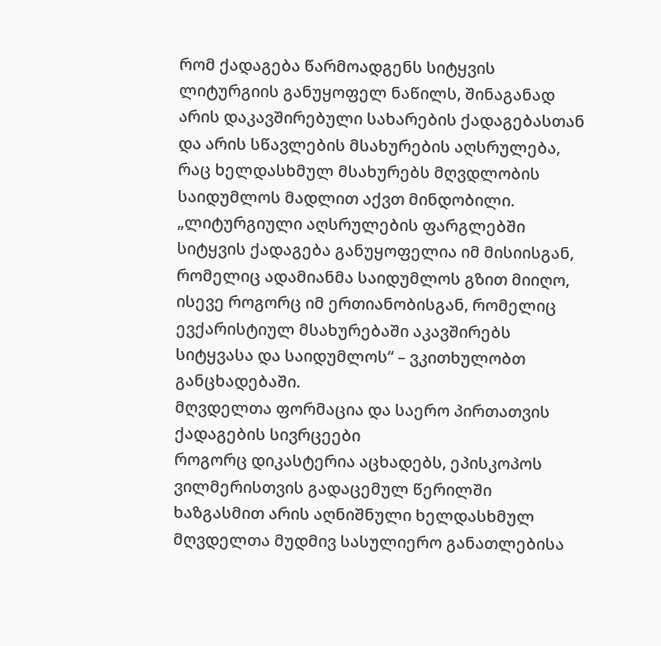რომ ქადაგება წარმოადგენს სიტყვის ლიტურგიის განუყოფელ ნაწილს, შინაგანად არის დაკავშირებული სახარების ქადაგებასთან და არის სწავლების მსახურების აღსრულება, რაც ხელდასხმულ მსახურებს მღვდლობის საიდუმლოს მადლით აქვთ მინდობილი.
„ლიტურგიული აღსრულების ფარგლებში სიტყვის ქადაგება განუყოფელია იმ მისიისგან, რომელიც ადამიანმა საიდუმლოს გზით მიიღო, ისევე როგორც იმ ერთიანობისგან, რომელიც ევქარისტიულ მსახურებაში აკავშირებს სიტყვასა და საიდუმლოს“ – ვკითხულობთ განცხადებაში.
მღვდელთა ფორმაცია და საერო პირთათვის ქადაგების სივრცეები
როგორც დიკასტერია აცხადებს, ეპისკოპოს ვილმერისთვის გადაცემულ წერილში ხაზგასმით არის აღნიშნული ხელდასხმულ მღვდელთა მუდმივ სასულიერო განათლებისა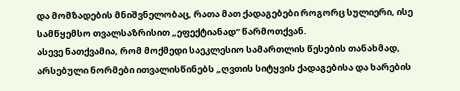და მომზადების მნიშვნელობაც, რათა მათ ქადაგებები როგორც სულიერი, ისე სამწყემსო თვალსაზრისით „ეფექტიანად“ წარმოთქვან.
ასევე ნათქვამია, რომ მოქმედი საეკლესიო სამართლის წესების თანახმად, არსებული ნორმები ითვალისწინებს „ღვთის სიტყვის ქადაგებისა და ხარების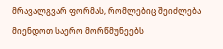მრავალგვარ ფორმას, რომლებიც შეიძლება მიენდოთ საერო მორწმუნეებს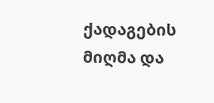ქადაგების მიღმა და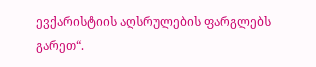ევქარისტიის აღსრულების ფარგლებს გარეთ“.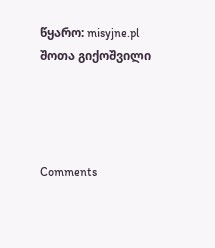წყარო: misyjne.pl
შოთა გიქოშვილი




Comments